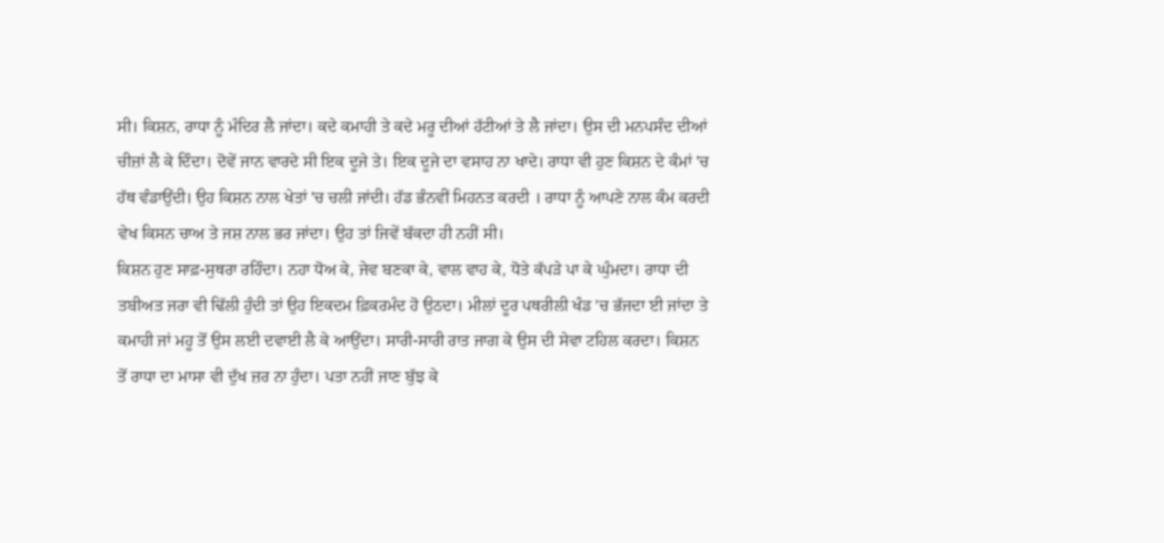ਸੀ। ਕਿਸ਼ਨ, ਰਾਧਾ ਨੂੰ ਮੰਦਿਰ ਲੈ ਜਾਂਦਾ। ਕਦੇ ਕਮਾਹੀ ਤੇ ਕਦੇ ਮਰੂ ਦੀਆਂ ਹੱਟੀਆਂ ਤੇ ਲੈ ਜਾਂਦਾ। ਉਸ ਦੀ ਮਨਪਸੰਦ ਦੀਆਂ ਚੀਜ਼ਾਂ ਲੈ ਕੇ ਦਿੰਦਾ। ਦੋਵੇਂ ਜਾਨ ਵਾਰਦੇ ਸੀ ਇਕ ਦੂਜੇ ਤੇ। ਇਕ ਦੂਜੇ ਦਾ ਵਸਾਹ ਨਾ ਖਾਦੇ। ਰਾਧਾ ਵੀ ਹੁਣ ਕਿਸ਼ਨ ਦੇ ਕੰਮਾਂ 'ਚ ਹੱਥ ਵੰਡਾਉਂਦੀ। ਉਹ ਕਿਸ਼ਨ ਨਾਲ ਖੇਤਾਂ 'ਚ ਚਲੀ ਜਾਂਦੀ। ਹੱਡ ਭੰਨਵੀਂ ਮਿਹਨਤ ਕਰਦੀ । ਰਾਧਾ ਨੂੰ ਆਪਣੇ ਨਾਲ ਕੰਮ ਕਰਦੀ ਵੇਖ ਕਿਸਨ ਚਾਅ ਤੇ ਜਸ਼ ਨਾਲ ਭਰ ਜਾਂਦਾ। ਉਹ ਤਾਂ ਜਿਵੇਂ ਬੱਕਦਾ ਹੀ ਨਹੀਂ ਸੀ।
ਕਿਸ਼ਨ ਹੁਣ ਸਾਫ਼-ਸੁਥਰਾ ਰਹਿੰਦਾ। ਨਹਾ ਧੋਅ ਕੇ, ਜੇਵ ਬਣਕਾ ਕੇ, ਵਾਲ ਵਾਹ ਕੇ, ਧੋਤੇ ਕੱਪੜੇ ਪਾ ਕੇ ਘੁੰਮਦਾ। ਰਾਧਾ ਦੀ ਤਬੀਅਤ ਜਰਾ ਵੀ ਢਿੱਲੀ ਹੁੰਦੀ ਤਾਂ ਉਹ ਇਕਦਮ ਫ਼ਿਕਰਮੰਦ ਹੋ ਉਠਦਾ। ਮੀਲਾਂ ਦੂਰ ਪਥਰੀਲੀ ਖੰਡ 'ਚ ਭੱਜਦਾ ਈ ਜਾਂਦਾ ਤੇ ਕਮਾਹੀ ਜਾਂ ਮਹੂ ਤੋਂ ਉਸ ਲਈ ਦਵਾਈ ਲੈ ਕੇ ਆਉਂਦਾ। ਸਾਰੀ-ਸਾਰੀ ਰਾਤ ਜਾਗ ਕੇ ਉਸ ਦੀ ਸੇਵਾ ਟਹਿਲ ਕਰਦਾ। ਕਿਸ਼ਨ ਤੋਂ ਰਾਧਾ ਦਾ ਮਾਸਾ ਵੀ ਦੁੱਖ ਜ਼ਰ ਨਾ ਹੁੰਦਾ। ਪਤਾ ਨਹੀਂ ਜਾਣ ਬੁੱਝ ਕੇ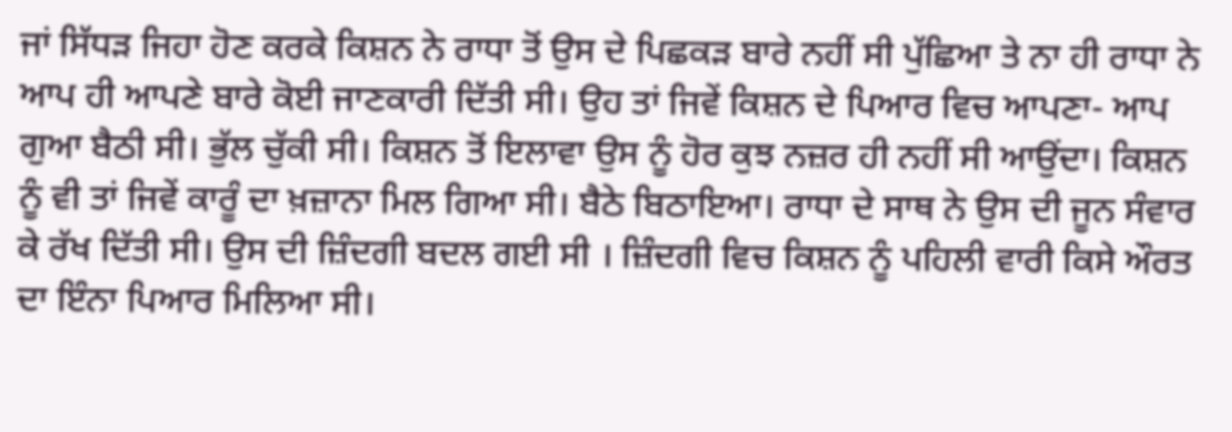ਜਾਂ ਸਿੱਧੜ ਜਿਹਾ ਹੋਣ ਕਰਕੇ ਕਿਸ਼ਨ ਨੇ ਰਾਧਾ ਤੋਂ ਉਸ ਦੇ ਪਿਛਕੜ ਬਾਰੇ ਨਹੀਂ ਸੀ ਪੁੱਛਿਆ ਤੇ ਨਾ ਹੀ ਰਾਧਾ ਨੇ ਆਪ ਹੀ ਆਪਣੇ ਬਾਰੇ ਕੋਈ ਜਾਣਕਾਰੀ ਦਿੱਤੀ ਸੀ। ਉਹ ਤਾਂ ਜਿਵੇਂ ਕਿਸ਼ਨ ਦੇ ਪਿਆਰ ਵਿਚ ਆਪਣਾ- ਆਪ ਗੁਆ ਬੈਠੀ ਸੀ। ਭੁੱਲ ਚੁੱਕੀ ਸੀ। ਕਿਸ਼ਨ ਤੋਂ ਇਲਾਵਾ ਉਸ ਨੂੰ ਹੋਰ ਕੁਝ ਨਜ਼ਰ ਹੀ ਨਹੀਂ ਸੀ ਆਉਂਦਾ। ਕਿਸ਼ਨ ਨੂੰ ਵੀ ਤਾਂ ਜਿਵੇਂ ਕਾਰੂੰ ਦਾ ਖ਼ਜ਼ਾਨਾ ਮਿਲ ਗਿਆ ਸੀ। ਬੈਠੇ ਬਿਠਾਇਆ। ਰਾਧਾ ਦੇ ਸਾਥ ਨੇ ਉਸ ਦੀ ਜੂਨ ਸੰਵਾਰ ਕੇ ਰੱਖ ਦਿੱਤੀ ਸੀ। ਉਸ ਦੀ ਜ਼ਿੰਦਗੀ ਬਦਲ ਗਈ ਸੀ । ਜ਼ਿੰਦਗੀ ਵਿਚ ਕਿਸ਼ਨ ਨੂੰ ਪਹਿਲੀ ਵਾਰੀ ਕਿਸੇ ਔਰਤ ਦਾ ਇੰਨਾ ਪਿਆਰ ਮਿਲਿਆ ਸੀ।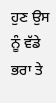ਹੁਣ ਉਸ ਨੂੰ ਵੱਡੇ ਭਰਾ ਤੇ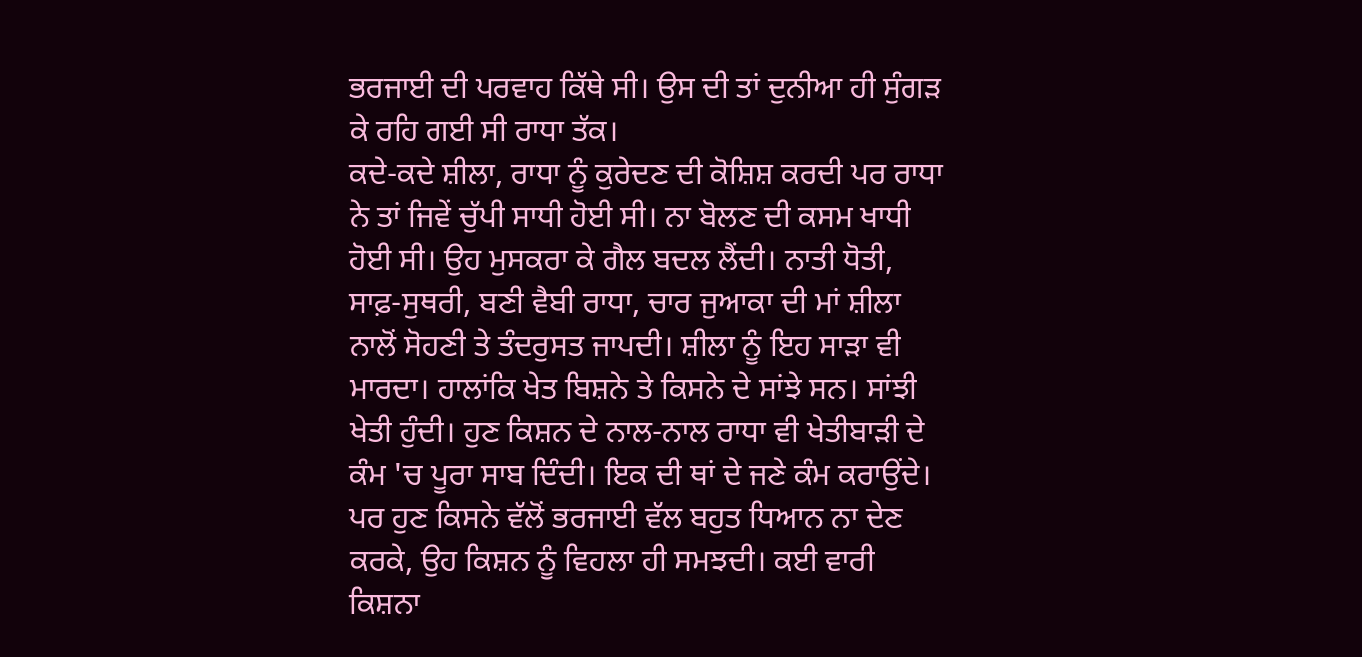ਭਰਜਾਈ ਦੀ ਪਰਵਾਹ ਕਿੱਥੇ ਸੀ। ਉਸ ਦੀ ਤਾਂ ਦੁਨੀਆ ਹੀ ਸੁੰਗੜ ਕੇ ਰਹਿ ਗਈ ਸੀ ਰਾਧਾ ਤੱਕ।
ਕਦੇ-ਕਦੇ ਸ਼ੀਲਾ, ਰਾਧਾ ਨੂੰ ਕੁਰੇਦਣ ਦੀ ਕੋਸ਼ਿਸ਼ ਕਰਦੀ ਪਰ ਰਾਧਾ ਨੇ ਤਾਂ ਜਿਵੇਂ ਚੁੱਪੀ ਸਾਧੀ ਹੋਈ ਸੀ। ਨਾ ਬੋਲਣ ਦੀ ਕਸਮ ਖਾਧੀ ਹੋਈ ਸੀ। ਉਹ ਮੁਸਕਰਾ ਕੇ ਗੈਲ ਬਦਲ ਲੈਂਦੀ। ਨਾਤੀ ਧੋਤੀ, ਸਾਫ਼-ਸੁਥਰੀ, ਬਣੀ ਵੈਬੀ ਰਾਧਾ, ਚਾਰ ਜੁਆਕਾ ਦੀ ਮਾਂ ਸ਼ੀਲਾ ਨਾਲੋਂ ਸੋਹਣੀ ਤੇ ਤੰਦਰੁਸਤ ਜਾਪਦੀ। ਸ਼ੀਲਾ ਨੂੰ ਇਹ ਸਾੜਾ ਵੀ ਮਾਰਦਾ। ਹਾਲਾਂਕਿ ਖੇਤ ਬਿਸ਼ਨੇ ਤੇ ਕਿਸਨੇ ਦੇ ਸਾਂਝੇ ਸਨ। ਸਾਂਝੀ ਖੇਤੀ ਹੁੰਦੀ। ਹੁਣ ਕਿਸ਼ਨ ਦੇ ਨਾਲ-ਨਾਲ ਰਾਧਾ ਵੀ ਖੇਤੀਬਾੜੀ ਦੇ ਕੰਮ 'ਚ ਪੂਰਾ ਸਾਬ ਦਿੰਦੀ। ਇਕ ਦੀ ਥਾਂ ਦੇ ਜਣੇ ਕੰਮ ਕਰਾਉਂਦੇ। ਪਰ ਹੁਣ ਕਿਸਨੇ ਵੱਲੋਂ ਭਰਜਾਈ ਵੱਲ ਬਹੁਤ ਧਿਆਨ ਨਾ ਦੇਣ ਕਰਕੇ, ਉਹ ਕਿਸ਼ਨ ਨੂੰ ਵਿਹਲਾ ਹੀ ਸਮਝਦੀ। ਕਈ ਵਾਰੀ ਕਿਸ਼ਨਾ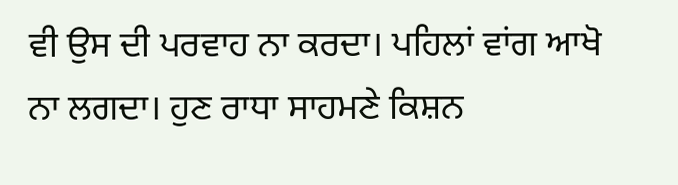ਵੀ ਉਸ ਦੀ ਪਰਵਾਹ ਨਾ ਕਰਦਾ। ਪਹਿਲਾਂ ਵਾਂਗ ਆਖੋ ਨਾ ਲਗਦਾ। ਹੁਣ ਰਾਧਾ ਸਾਹਮਣੇ ਕਿਸ਼ਨ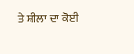ਤੇ ਸ਼ੀਲਾ ਦਾ ਕੋਈ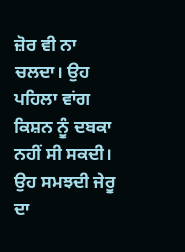ਜ਼ੋਰ ਵੀ ਨਾ ਚਲਦਾ। ਉਹ ਪਹਿਲਾ ਵਾਂਗ ਕਿਸ਼ਨ ਨੂੰ ਦਬਕਾ ਨਹੀਂ ਸੀ ਸਕਦੀ। ਉਹ ਸਮਝਦੀ ਜੇਰੂ ਦਾ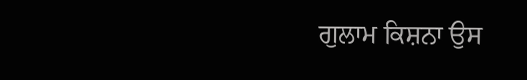ਗੁਲਾਮ ਕਿਸ਼ਨਾ ਉਸ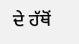ਦੇ ਹੱਥੋਂ